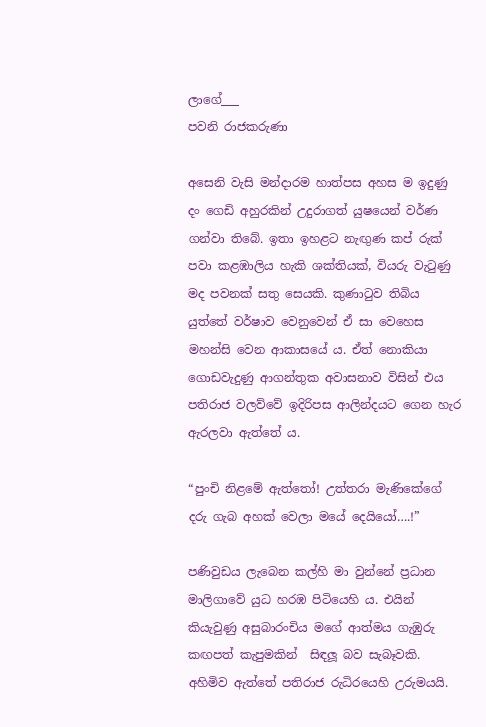ලාගේ___
පවනි රාජකරුණා

අසෙනි වැසි මන්දාරම හාත්පස අහස ම ඉදුණු දං ගෙඩි අහුරකින් උදුරාගත් යුෂයෙන් වර්ණ ගන්වා තිබේ. ඉතා ඉහළට නැඟුණ කප් රුක් පවා කළඹාලිය හැකි ශක්තියක්, වියරු වැටුණු මද පවනක් සතු සෙයකි. කුණාටුව තිබිය යුත්තේ වර්ෂාව වෙනුවෙන් ඒ සා වෙහෙස මහන්සි වෙන ආකාසයේ ය. ඒත් නොකියා ගොඩවැදුණු ආගන්තුක අවාසනාව විසින් එය පතිරාජ වලව්වේ ඉදිරිපස ආලින්දයට ගෙන හැර ඇරලවා ඇත්තේ ය.

“පුංචි නිළමේ ඇත්තෝ! උත්තරා මැණිකේගේ දරු ගැබ අහක් වෙලා මයේ දෙයියෝ….!”

පණිවුඩය ලැබෙන කල්හි මා වුන්නේ ප්‍රධාන මාලිගාවේ යුධ හරඹ පිටියෙහි ය. එයින් කියැවුණු අසුබාරංචිය මගේ ආත්මය ගැඹුරු කඟපත් කැපුමකින්  සිඳලූ බව සැබෑවකි. අහිමිව ඇත්තේ පතිරාජ රුධිරයෙහි උරුමයයි.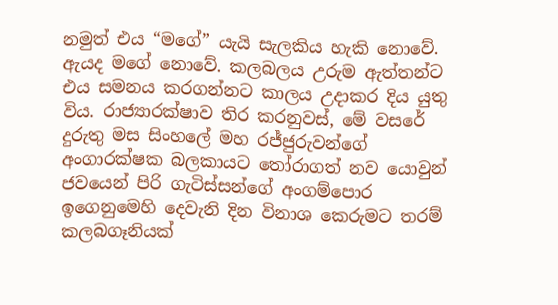නමුත් එය “මගේ” යැයි සැලකිය හැකි නොවේ. ඇයද මගේ නොවේ. කලබලය උරුම ඇත්තන්ට එය සමනය කරගන්නට කාලය උදාකර දිය යුතු විය. රාජ්‍යාරක්ෂාව තිර කරනුවස්, මේ වසරේ දුරුතු මස සිංහලේ මහ රජ්ජුරුවන්ගේ අංගාරක්ෂක බලකායට තෝරාගත් නව යොවුන් ජවයෙන් පිරි ගැටිස්සන්ගේ අංගම්පොර ඉගෙනුමෙහි දෙවැනි දින විනාශ කෙරුමට තරම් කලබගෑනියක්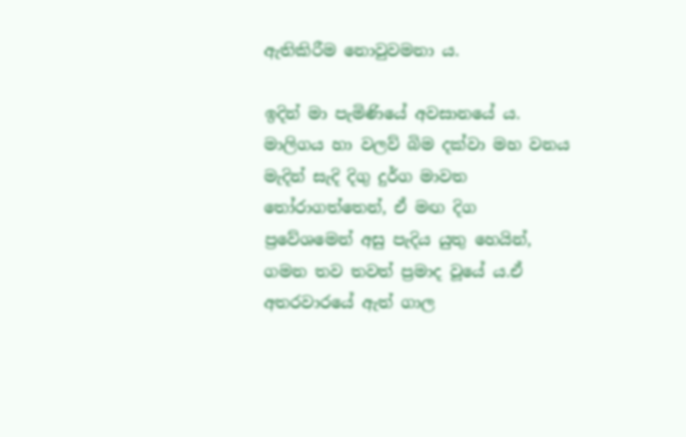ඇතිකිරීම නොවුවමනා ය.

ඉදින් මා පැමිණියේ අවසානයේ ය. මාලිගය හා වලව් බිම දක්වා මහ වනය මැදින් සැදි දිගු දුර්ග මාවත තෝරාගත්තෙන්, ඒ මඟ දිග ප්‍රවේශමෙන් අසු පැදිය යුතු හෙයින්, ගමන තව තවත් ප්‍රමාද වූයේ ය.ඒ අතරවාරයේ ඇත් ගාල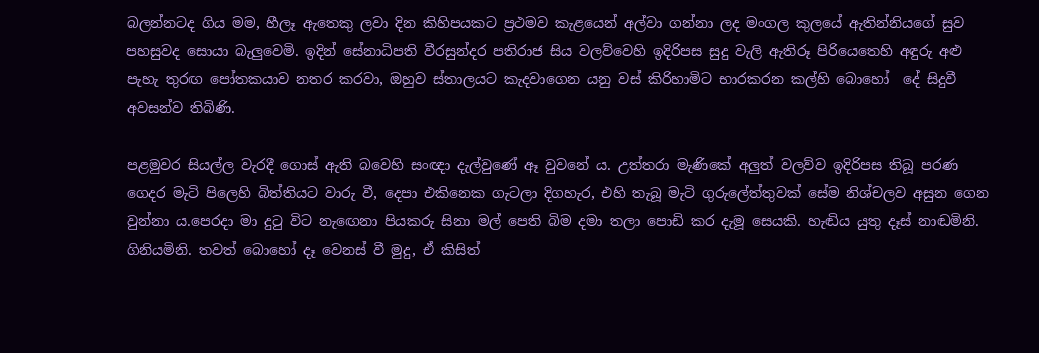බලන්නටද ගිය මම, හීලෑ ඇතෙකු ලවා දින කිහිපයකට ප්‍රථමව කැළයෙන් අල්වා ගන්නා ලද මංගල කුලයේ ඇතින්නියගේ සුව පහසුවද සොයා බැලුවෙමි. ඉදින් සේනාධිපති වීරසුන්දර පතිරාජ සිය වලව්වෙහි ඉදිරිපස සුදු වැලි ඇතිරූ පිරියෙතෙහි අඳුරු අළු පැහැ තුරඟ පෝතකයාව නතර කරවා, ඔහුව ස්තාලයට කැදවාගෙන යනු වස් කිරිහාමිට භාරකරන කල්හි බොහෝ  දේ සිදුවී අවසන්ව තිබිණි.

පළමුවර සියල්ල වැරදී ගොස් ඇති බවෙහි සංඥා දැල්වුණේ ඈ වුවනේ ය. උත්තරා මැණිකේ අලුත් වලව්ව ඉදිරිපස තිබූ පරණ ගෙදර මැටි පිලෙහි බිත්තියට වාරු වී, දෙපා එකිනෙක ගැටලා දිගහැර, එහි තැබූ මැටි ගුරුලේත්තුවක් සේම නිශ්චලව අසුන ගෙන වුන්නා ය.පෙරදා මා දුටු විට නැඟෙනා පියකරු සිනා මල් පෙති බිම දමා තලා පොඩි කර දැමූ සෙයකි. හැඬිය යුතු දෑස් නාඬමිනි. ගිනියමිනි. තවත් බොහෝ දෑ වෙනස් වී මුදු, ඒ කිසිත්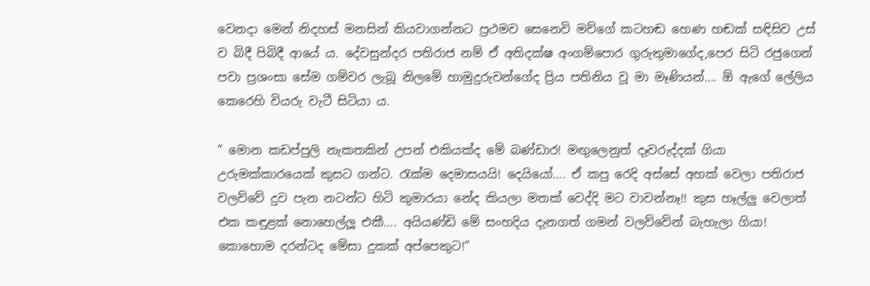වෙනදා මෙන් නිදහස් මනසින් කියවාගන්නට ප්‍රථමව සෙනෙවි මව්ගේ කටහඬ හෙණ හඬක් සඳිසිව උස් ව බිදී පිබිදී ආයේ ය. දේවසුන්දර පතිරාජ නම් ඒ අතිදක්ෂ අංගම්පොර ගුරුතුමාගේද,පෙර සිටි රජුගෙන් පවා ප්‍රශංසා සේම ගම්වර ලැබූ නිලමේ හාමුදුරුවන්ගේද ප්‍රිය පතිනිය වූ මා මෑණියන්…. ඕ ඇගේ ලේලිය කෙරෙහි වියරු වැටී සිටියා ය.

” මොන කඩප්පුලි නැකතකින් උපන් එකියක්ද මේ බණ්ඩාර! මඟුලෙනුත් දෑවරුද්දක් ගියා උරුමක්කාරයෙක් කුසට ගන්ට. රැක්ම දෙමාසයයි! දෙයියෝ…. ඒ කපු රෙදි අස්සේ අහක් වෙලා පතිරාජ වලව්වේ දුව පැන නටන්ට හිටි කුමාරයා නේද කියලා මතක් වෙද්දි මට වාවන්නෑ!! කුස හෑල්ලු වෙලාත් එක කඳුළක් නොහෙල්ලූ එකී…. අයියණ්ඩි මේ සංහදිය දැනගත් ගමන් වලව්වේන් බැහැලා ගියා! කොහොම දරන්ටද මේසා දුකක් අප්පෙකුට!”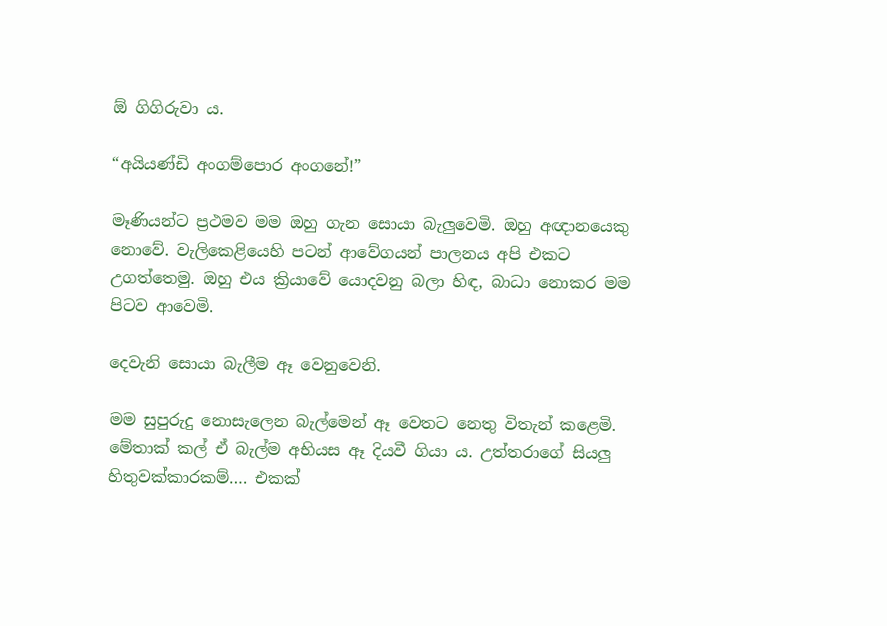ඕ ගිගිරුවා ය.

“අයියණ්ඩි අංගම්පොර අංගනේ!”

මෑණියන්ට ප්‍රථමව මම ඔහු ගැන සොයා බැලුවෙමි. ඔහු අඥානයෙකු නොවේ. වැලිකෙළියෙහි පටන් ආවේගයන් පාලනය අපි එකට උගත්තෙමු. ඔහු එය ක්‍රියාවේ යොදවනු බලා හිඳ, බාධා නොකර මම පිටව ආවෙමි.

දෙවැනි සොයා බැලීම ඈ වෙනුවෙනි.

මම සුපුරුදු නොසැලෙන බැල්මෙන් ඈ වෙතට නෙතු විතැන් කළෙමි. මේතාක් කල් ඒ බැල්ම අභියස ඈ දියවී ගියා ය. උත්තරාගේ සියලු හිතුවක්කාරකම්…. එකක්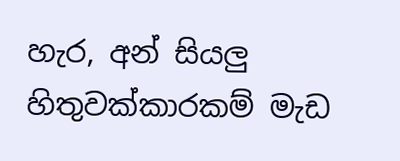හැර, අන් සියලු හිතුවක්කාරකම් මැඩ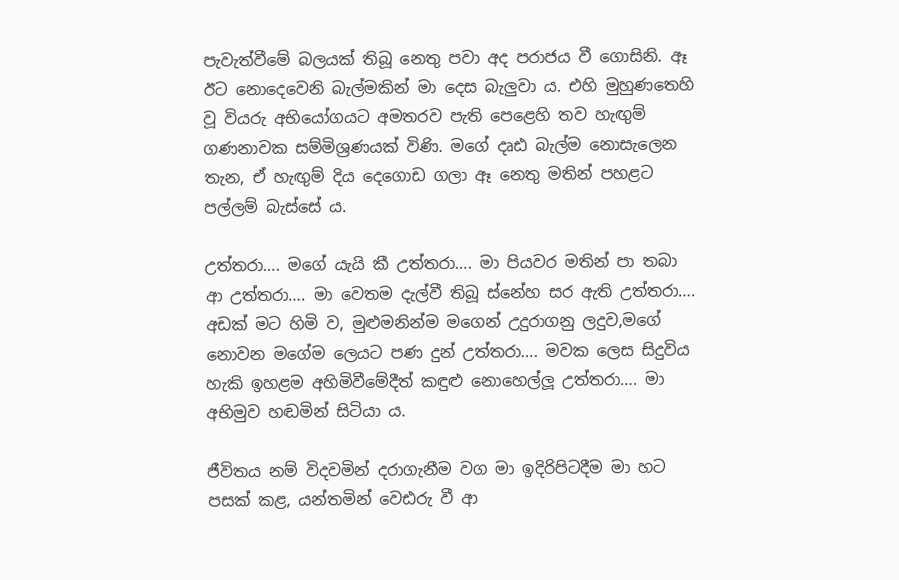පැවැත්වීමේ බලයක් තිබූ නෙතු පවා අද පරාජය වී ගොසිනි. ඈ ඊට නොදෙවෙනි බැල්මකින් මා දෙස බැලුවා ය. එහි මුහුණතෙහි වූ වියරු අභියෝගයට අමතරව පැති පෙළෙහි තව හැඟුම් ගණනාවක සම්මිශ්‍රණයක් විණි. මගේ දෘඪ බැල්ම නොසැලෙන තැන, ඒ හැඟුම් දිය දෙගොඩ ගලා ඈ නෙතු මතින් පහළට පල්ලම් බැස්සේ ය.

උත්තරා…. මගේ යැයි කී උත්තරා…. මා පියවර මතින් පා තබා ආ උත්තරා…. මා වෙතම දැල්වී තිබූ ස්නේහ සර ඇති උත්තරා…. අඩක් මට හිමි ව, මුළුමනින්ම මගෙන් උදුරාගනු ලදුව,මගේ නොවන මගේම ලෙයට පණ දුන් උත්තරා…. මවක ලෙස සිදුවිය හැකි ඉහළම අහිමිවීමේදීත් කඳුළු නොහෙල්ලූ උත්තරා…. මා අභිමුව හඬමින් සිටියා ය.

ජීවිතය නම් විදවමින් දරාගැනීම වග මා ඉදිරිපිටදීම මා හට පසක් කළ, යන්තමින් වෙඪරු වී ආ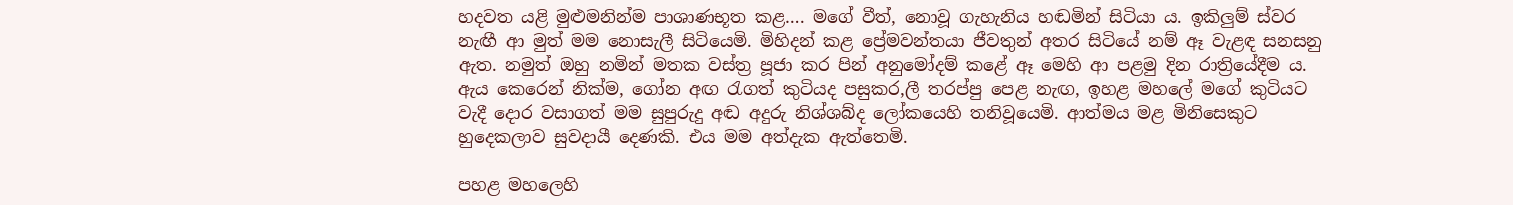හදවත යළි මුළුමනින්ම පාශාණභූත කළ…. මගේ වීත්, නොවූ ගැහැනිය හඬමින් සිටියා ය. ඉකිලුම් ස්වර නැඟී ආ මුත් මම නොසැලී සිටියෙමි. මිහිදන් කළ ප්‍රේමවන්තයා ජීවතුන් අතර සිටියේ නම් ඈ වැළඳ සනසනු ඇත. නමුත් ඔහු නමින් මතක වස්ත්‍ර පූජා කර පින් අනුමෝදම් කළේ ඈ මෙහි ආ පළමු දින රාත්‍රියේදීම ය. ඇය කෙරෙන් නික්ම, ගෝන අඟ රැගත් කුටියද පසුකර,ලී තරප්පු පෙළ නැඟ, ඉහළ මහලේ මගේ කුටියට වැදී දොර වසාගත් මම සුපුරුදු අඬ අදුරු නිශ්ශබ්ද ලෝකයෙහි තනිවූයෙමි. ආත්මය මළ මිනිසෙකුට හුදෙකලාව සුවදායී දෙණකි. එය මම අත්දැක ඇත්තෙමි.

පහළ මහලෙහි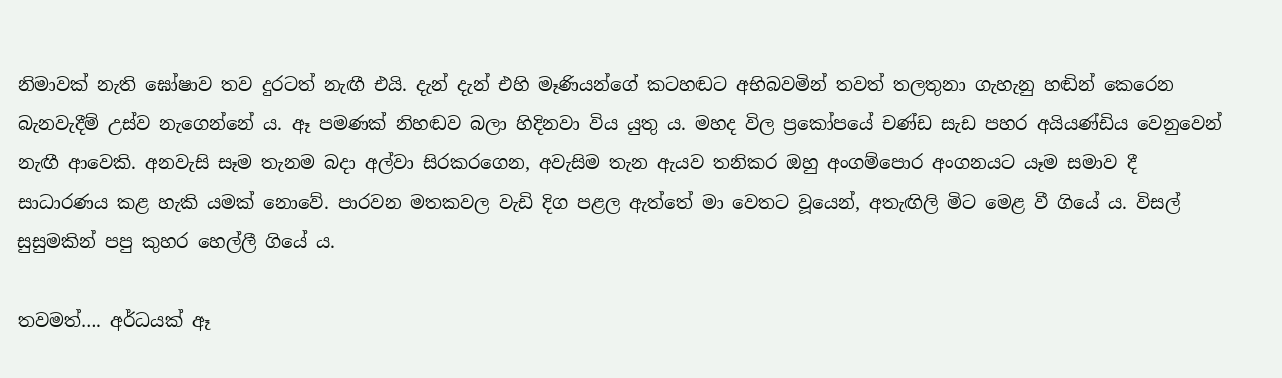නිමාවක් නැති ඝෝෂාව තව දුරටත් නැඟී එයි. දැන් දැන් එහි මෑණියන්ගේ කටහඬට අභිබවමින් තවත් තලතුනා ගැහැනු හඬින් කෙරෙන බැනවැදීම් උස්ව නැගෙන්නේ ය. ඈ පමණක් නිහඬව බලා හිදිනවා විය යුතු ය. මහද විල ප්‍රකෝපයේ චණ්ඩ සැඩ පහර අයියණ්ඩිය වෙනුවෙන් නැඟී ආවෙකි. අනවැසි සෑම තැනම බදා අල්වා සිරකරගෙන, අවැසිම තැන ඇයව තනිකර ඔහු අංගම්පොර අංගනයට යෑම සමාව දී සාධාරණය කළ හැකි යමක් නොවේ. පාරවන මතකවල වැඩි දිග පළල ඇත්තේ මා වෙතට වූයෙන්, අතැඟිලි මිට මෙළ වී ගියේ ය. විසල් සුසුමකින් පපු කුහර හෙල්ලී ගියේ ය.

තවමත්…. අර්ධයක් ඈ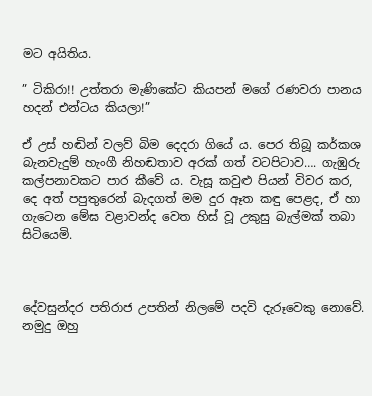මට අයිතිය.

” ටිකිරා!! උත්තරා මැණිකේට කියපන් මගේ රණවරා පානය හදන් එන්ටය කියලා!”

ඒ උස් හඬින් වලව් බිම දෙදරා ගියේ ය. පෙර තිබූ කර්කශ බැනවැදුම් හැංගී නිහඬතාව අරක් ගත් වටපිටාව…. ගැඹුරු කල්පනාවකට පාර කීවේ ය. වැසූ කවුළු පියන් විවර කර, දෙ අත් පපුතුරෙන් බැදගත් මම දුර ඈත කඳු පෙළද, ඒ හා ගැටෙන මේඝ වළාවන්ද වෙත හිස් වූ උකුසු බැල්මක් තබා සිටියෙමි.



දේවසුන්දර පතිරාජ උපතින් නිලමේ පදවි දැරූවෙකු නොවේ. නමුදු ඔහු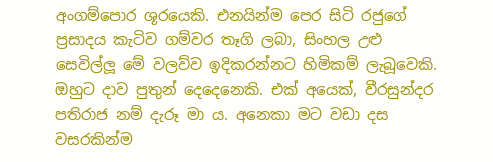අංගම්පොර ශූරයෙකි. එනයින්ම පෙර සිටි රජුගේ ප්‍රසාදය කැටිව ගම්වර තෑගි ලබා, සිංහල උළු සෙවිල්ලූ මේ වලව්ව ඉදිකරන්නට හිමිකම් ලැබූවෙකි. ඔහුට දාව පුතුන් දෙදෙනෙකි. එක් අයෙක්, වීරසුන්දර පතිරාජ නම් දැරූ මා ය. අනෙකා මට වඩා දස වසරකින්ම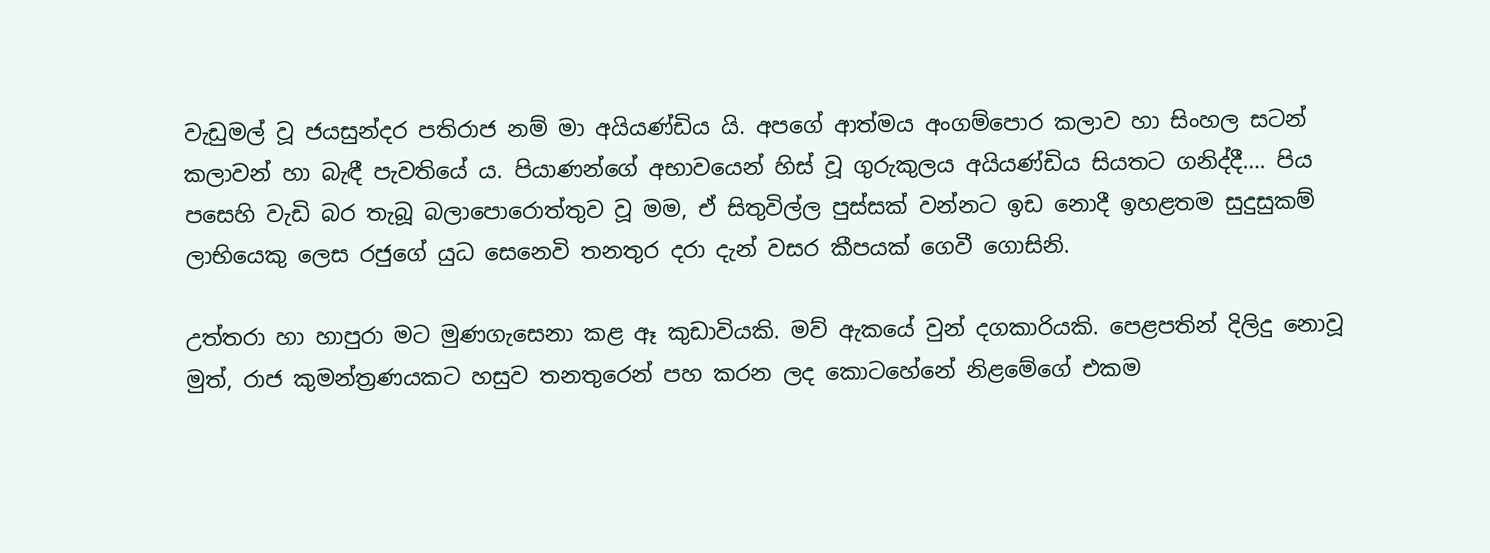වැඩුමල් වූ ජයසුන්දර පතිරාජ නම් මා අයියණ්ඩිය යි. අපගේ ආත්මය අංගම්පොර කලාව හා සිංහල සටන් කලාවන් හා බැඳී පැවතියේ ය. පියාණන්ගේ අභාවයෙන් හිස් වූ ගුරුකුලය අයියණ්ඩිය සියතට ගනිද්දී…. පිය පසෙහි වැඩි බර තැබූ බලාපොරොත්තුව වූ මම, ඒ සිතුවිල්ල පුස්සක් වන්නට ඉඩ නොදී ඉහළතම සුදුසුකම් ලාභියෙකු ලෙස රජුගේ යුධ සෙනෙවි තනතුර දරා දැන් වසර කීපයක් ගෙවී ගොසිනි.

උත්තරා හා හාපුරා මට මුණගැසෙනා කළ ඈ කුඩාවියකි. මව් ඇකයේ වුන් දගකාරියකි. පෙළපතින් දිලිදු නොවූ මුත්, රාජ කුමන්ත්‍රණයකට හසුව තනතුරෙන් පහ කරන ලද කොටහේනේ නිළමේගේ එකම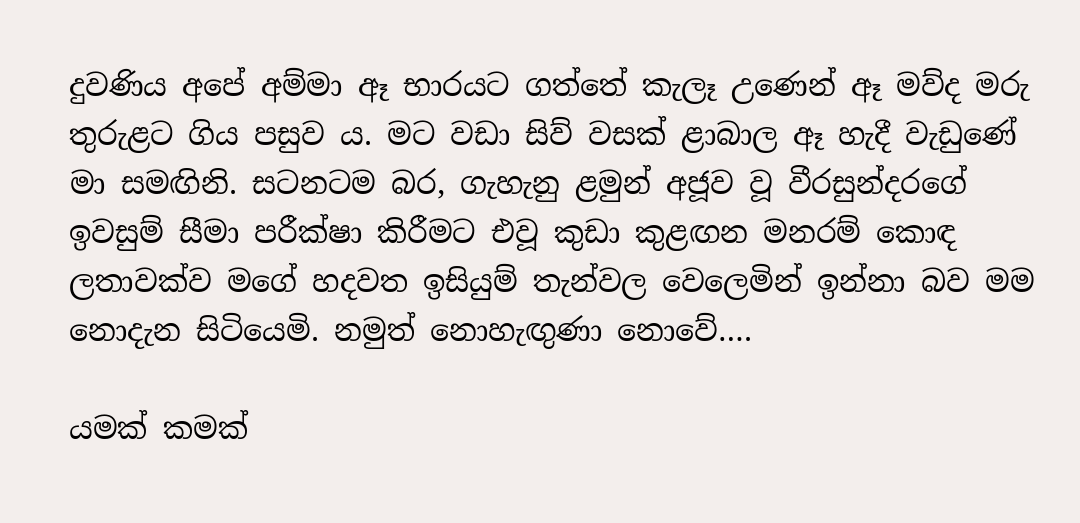දුවණිය අපේ අම්මා ඈ භාරයට ගත්තේ කැලෑ උණෙන් ඈ මව්ද මරු තුරුළට ගිය පසුව ය. මට වඩා සිව් වසක් ළාබාල ඈ හැදී වැඩුණේ මා සමඟිනි. සටනටම බර, ගැහැනු ළමුන් අජූව වූ වීරසුන්දරගේ ඉවසුම් සීමා පරීක්ෂා කිරීමට එවූ කුඩා කුළඟන මනරම් කොඳ ලතාවක්ව මගේ හදවත ඉසියුම් තැන්වල වෙලෙමින් ඉන්නා බව මම නොදැන සිටියෙමි. නමුත් නොහැඟුණා නොවේ….

යමක් කමක්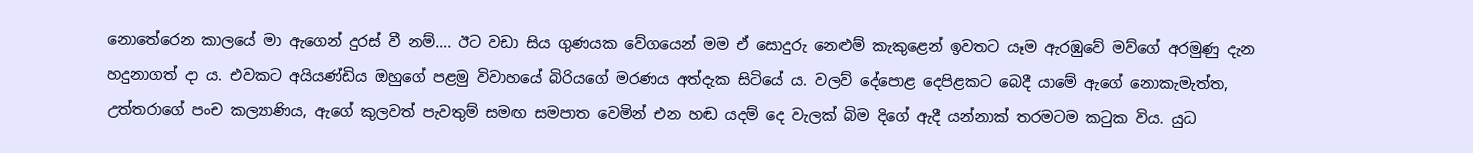නොතේරෙන කාලයේ මා ඇගෙන් දුරස් වී නම්…. ඊට වඩා සිය ගුණයක වේගයෙන් මම ඒ සොදුරු නෙළුම් කැකුළෙන් ඉවතට යෑම ඇරඹුවේ මව්ගේ අරමුණු දැන හදුනාගත් දා ය. එවකට අයියණ්ඩිය ඔහුගේ පළමු විවාහයේ බිරියගේ මරණය අත්දැක සිටියේ ය. වලව් දේපොළ දෙපිළකට බෙදී යාමේ ඇගේ නොකැමැත්ත, උත්තරාගේ පංච කල්‍යාණිය, ඇගේ කුලවත් පැවතුම් සමඟ සමපාත වෙමින් එන හඬ යදම් දෙ වැලක් බිම දිගේ ඇදී යන්නාක් තරමටම කටුක විය. යුධ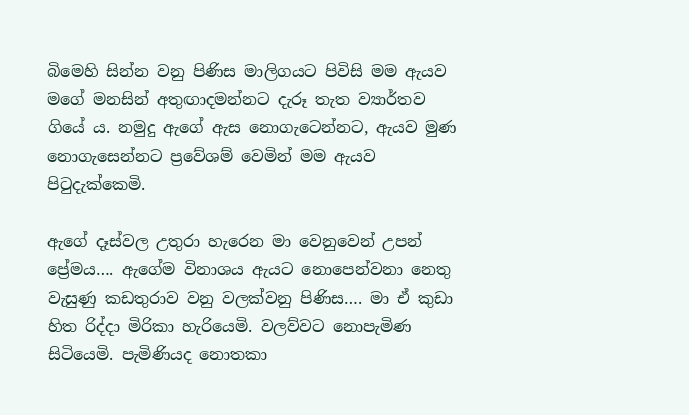බිමෙහි සින්න වනු පිණිස මාලිගයට පිවිසි මම ඇයව මගේ මනසින් අතුඟාදමන්නට දැරූ තැත ව්‍යාර්තව ගියේ ය. නමුදු ඇගේ ඇස නොගැටෙන්නට, ඇයව මුණ නොගැසෙන්නට ප්‍රවේශම් වෙමින් මම ඇයව පිටුදැක්කෙමි.

ඇගේ දෑස්වල උතුරා හැරෙන මා වෙනුවෙන් උපන් ප්‍රේමය…. ඇගේම විනාශය ඇයට නොපෙන්වනා නෙතු වැසුණු කඩතුරාව වනු වලක්වනු පිණිස…. මා ඒ කුඩා හිත රිද්දා මිරිකා හැරියෙමි. වලව්වට නොපැමිණ සිටියෙමි. පැමිණියද නොතකා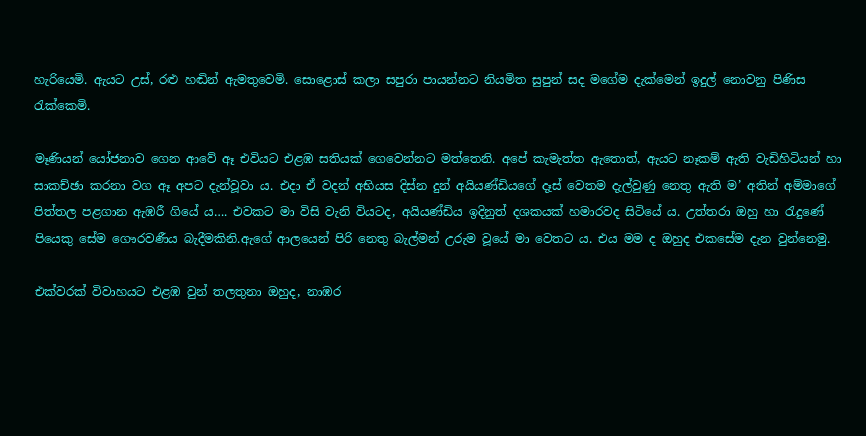හැරියෙමි. ඇයට උස්, රළු හඬින් ඇමතුවෙමි. සොළොස් කලා සපුරා පායන්නට නියමිත සුපුන් සද මගේම දැක්මෙන් ඉදුල් නොවනු පිණිස රැක්කෙමි.

මෑණියන් යෝජනාව ගෙන ආවේ ඈ එවියට එළඹ සතියක් ගෙවෙන්නට මත්තෙනි. අපේ කැමැත්ත ඇතොත්, ඇයට නෑකම් ඇති වැඩිහිටියන් හා සාකච්ඡා කරනා වග ඈ අපට දැන්වූවා ය. එදා ඒ වදන් අභියස දිස්න දුන් අයියණ්ඩියගේ දෑස් වෙතම දැල්වුණු නෙතු ඇති ම’ අතින් අම්මාගේ පිත්තල පළගාන ඇඹරී ගියේ ය…. එවකට මා විසි වැනි වියටද, අයියණ්ඩිය ඉදිනුත් දශකයක් හමාරවද සිටියේ ය. උත්තරා ඔහු හා රැදුණේ පියෙකු සේම ගෞරවණීය බැදීමකිනි.ඇගේ ආලයෙන් පිරි නෙතු බැල්මන් උරුම වූයේ මා වෙතට ය. එය මම ද ඔහුද එකසේම දැන වුන්නෙමු.

එක්වරක් විවාහයට එළඹ වුන් තලතුනා ඔහුද, නාඹර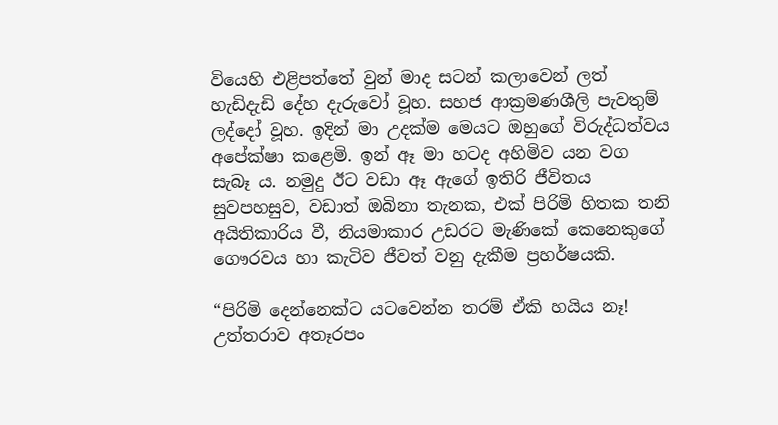වියෙහි එළිපත්තේ වුන් මාද සටන් කලාවෙන් ලත් හැඩිදැඩි දේහ දැරුවෝ වූහ. සහජ ආක්‍රමණශීලි පැවතුම් ලද්දෝ වූහ. ඉදින් මා උදක්ම මෙයට ඔහුගේ විරුද්ධත්වය අපේක්ෂා කළෙමි. ඉන් ඈ මා හටද අහිමිව යන වග සැබෑ ය. නමුදු ඊට වඩා ඈ ඇගේ ඉතිරි ජීවිතය සුවපහසුව, වඩාත් ඔබිනා තැනක, එක් පිරිමි හිතක තනි අයිතිකාරිය වී, නියමාකාර උඩරට මැණිකේ කෙනෙකුගේ ගෞරවය හා කැටිව ජීවත් වනු දැකීම ප්‍රහර්ෂයකි.

“පිරිමි දෙන්නෙක්ට යටවෙන්න තරම් ඒකි හයිය නෑ! උත්තරාව අතෑරපං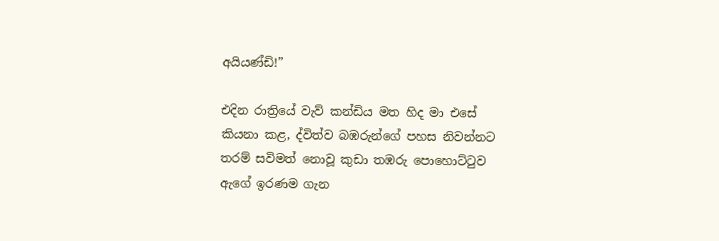අයියණ්ඩි!”

එදින රාත්‍රියේ වැව් කන්ඩිය මත හිද මා එසේ කියනා කළ, ද්විත්ව බඹරුන්ගේ පහස නිවන්නට තරම් සවිමත් නොවූ කුඩා තඹරු පොහොට්ටුව ඇගේ ඉරණම ගැන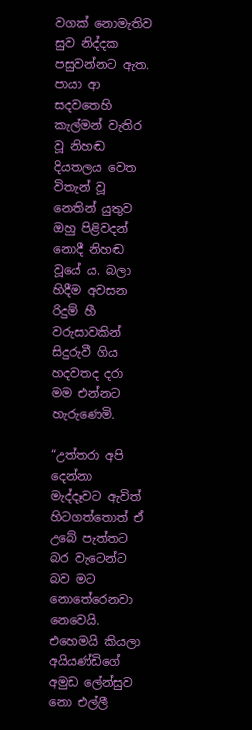වගක් නොමැතිව සුව නිද්දක පසුවන්නට ඇත. පායා ආ සදවතෙහි කැල්මන් වැතිර වූ නිහඬ දියතලය වෙත විතැන් වූ නෙතින් යුතුව ඔහු පිළිවදන් නොදී නිහඬ වූයේ ය. බලා හිදීම අවසන රිදුම් හී වරුසාවකින් සිදුරුවී ගිය හදවතද දරා මම එන්නට හැරුණෙමි.

“උත්තරා අපි දෙන්නා මැද්දෑවට ඇවිත් හිටගත්තොත් ඒ උබේ පැත්තට බර වැටෙන්ට බව මට නොතේරෙනවා නෙවෙයි. එහෙමයි කියලා අයියණ්ඩිගේ අමුඩ ලේන්සුව නො එල්ලී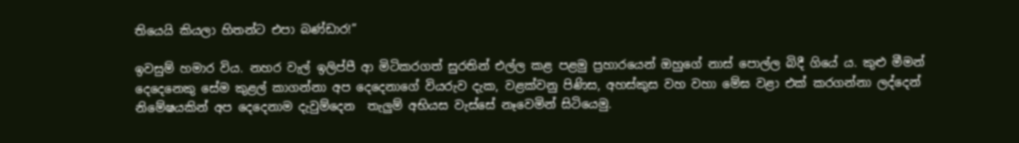තියෙයි කියලා හිතන්ට එපා බණ්ඩාර!”

ඉවසුම් හමාර විය. නහර වැල් ඉලිප්පී ආ මිටිකරගත් සුරතින් එල්ල කළ පළමු ප්‍රහාරයෙන් ඔහුගේ නාස් පොල්ල බිදී ගියේ ය. කුළු මීමන් දෙදෙනෙකු සේම කුළල් කාගන්නා අප දෙදෙනාගේ වියරුව දැක, වළක්වනු පිණිස, අහස්කුස වහ වහා මේඝ වළා එක් කරගන්නා ලද්දෙන් නිමේෂයකින් අප දෙදෙනාම දැවුම්දෙන  තැලුම් අභියස වැස්සේ නෑවෙමින් සිටියෙමු.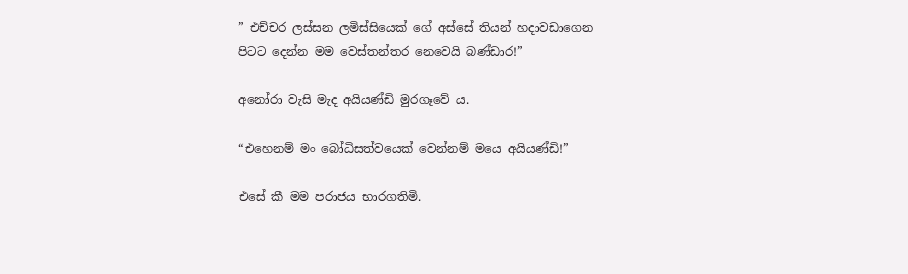” එච්චර ලස්සන ලමිස්සියෙක් ගේ අස්සේ තියන් හදාවඩාගෙන පිටට දෙන්න මම වෙස්තන්තර නෙවෙයි බණ්ඩාර!”

අනෝරා වැසි මැද අයියණ්ඩි මුරගෑවේ ය.

“එහෙනම් මං බෝධිසත්වයෙක් වෙන්නම් මයෙ අයියණ්ඩි!”

එසේ කී මම පරාජය භාරගතිමි.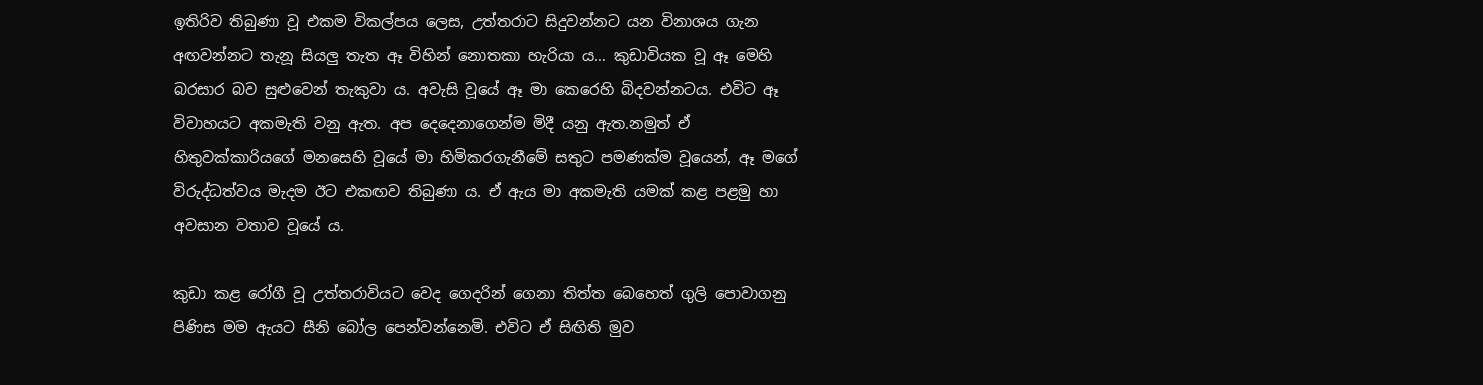ඉතිරිව තිබුණා වූ එකම විකල්පය ලෙස, උත්තරාට සිදුවන්නට යන විනාශය ගැන අඟවන්නට තැනූ සියලු තැත ඈ විහින් නොතකා හැරියා ය… කුඩාවියක වූ ඈ මෙහි බරසාර බව සුළුවෙන් තැකුවා ය. අවැසි වූයේ ඈ මා කෙරෙහි බිදවන්නටය. එවිට ඈ විවාහයට අකමැති වනු ඇත. අප දෙදෙනාගෙන්ම මිදී යනු ඇත.නමුත් ඒ හිතුවක්කාරියගේ මනසෙහි වූයේ මා හිමිකරගැනීමේ සතුට පමණක්ම වූයෙන්, ඈ මගේ විරුද්ධත්වය මැදම ඊට එකඟව තිබුණා ය. ඒ ඇය මා අකමැති යමක් කළ පළමු හා අවසාන වතාව වූයේ ය.

කුඩා කළ රෝගී වූ උත්තරාවියට වෙද ගෙදරින් ගෙනා තිත්ත බෙහෙත් ගුලි පොවාගනු පිණිස මම ඇයට සීනි බෝල පෙන්වන්නෙමි. එවිට ඒ සිඟිති මුව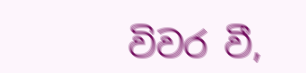විවර වී,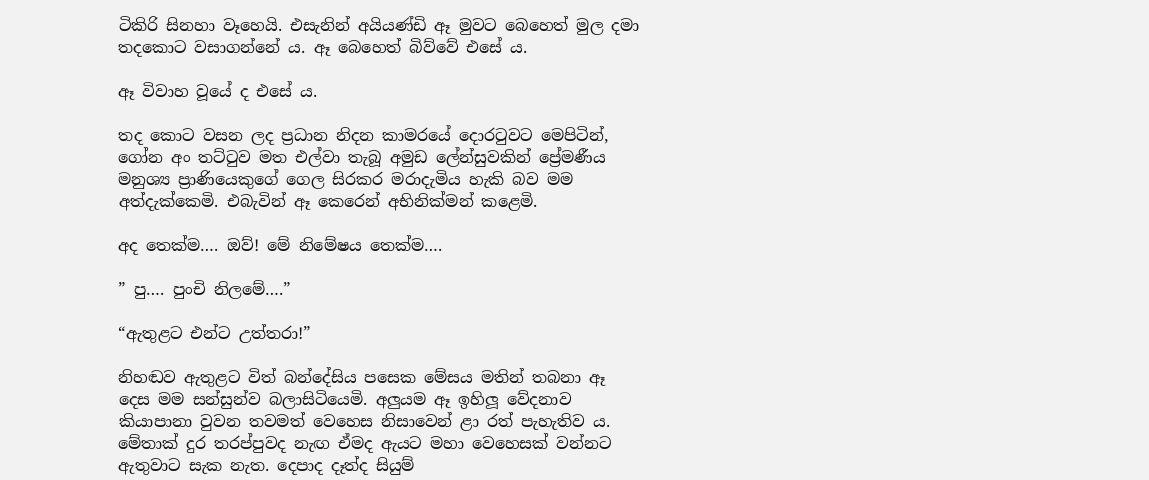ටිකිරි සිනහා වෑහෙයි. එසැනින් අයියණ්ඩි ඈ මුවට බෙහෙත් මුල දමා තදකොට වසාගන්නේ ය. ඈ බෙහෙත් බිව්වේ එසේ ය.

ඈ විවාහ වූයේ ද එසේ ය.

තද කොට වසන ලද ප්‍රධාන නිදන කාමරයේ දොරටුවට මෙපිටින්, ගෝන අං තට්ටුව මත එල්වා තැබූ අමුඩ ලේන්සුවකින් ප්‍රේමණීය මනුශ්‍ය ප්‍රාණියෙකුගේ ගෙල සිරකර මරාදැමිය හැකි බව මම අත්දැක්කෙමි. එබැවින් ඈ කෙරෙන් අභිනික්මන් කළෙමි.

අද තෙක්ම…. ඔව්! මේ නිමේෂය තෙක්ම….

” පු…. පුංචි නිලමේ….”

“ඇතුළට එන්ට උත්තරා!”

නිහඬව ඇතුළට විත් බන්දේසිය පසෙක මේසය මතින් තබනා ඈ දෙස මම සන්සුන්ව බලාසිටියෙමි. අලුයම ඈ ඉහිලූ වේදනාව කියාපානා වුවන තවමත් වෙහෙස නිසාවෙන් ළා රත් පැහැතිව ය. මේතාක් දුර තරප්පුවද නැඟ ඒමද ඇයට මහා වෙහෙසක් වන්නට ඇතුවාට සැක නැත. දෙපාද දෑත්ද සියුම්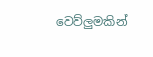වෙව්ලුමකින්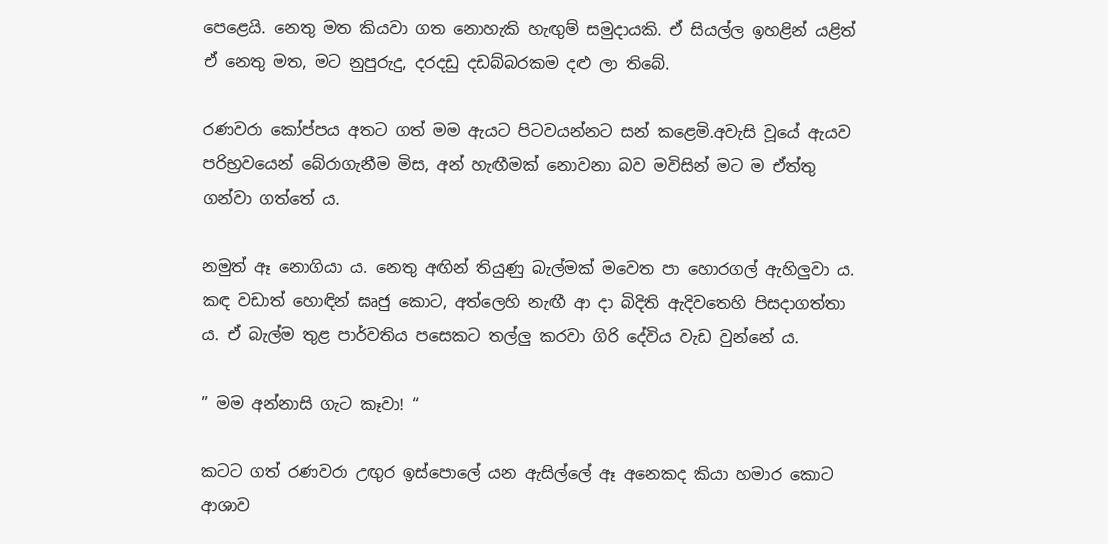පෙළෙයි. නෙතු මත කියවා ගත නොහැකි හැඟුම් සමුදායකි. ඒ සියල්ල ඉහළින් යළිත් ඒ නෙතු මත, මට නුපුරුදු, දරදඩු දඩබ්බරකම දළු ලා තිබේ.

රණවරා කෝප්පය අතට ගත් මම ඇයට පිටවයන්නට සන් කළෙමි.අවැසි වූයේ ඇයව පරිභ්‍රවයෙන් බේරාගැනීම මිස, අන් හැඟීමක් නොවනා බව මවිසින් මට ම ඒත්තු ගන්වා ගත්තේ ය.

නමුත් ඈ නොගියා ය. නෙතු අඟින් තියුණු බැල්මක් මවෙත පා හොරගල් ඇහිලුවා ය. කඳ වඩාත් හොඳින් ඝෘජු කොට, අත්ලෙහි නැඟී ආ දා බිදිති ඇදිවතෙහි පිසදාගත්තා ය. ඒ බැල්ම තුළ පාර්වතිය පසෙකට තල්ලු කරවා ගිරි දේවිය වැඩ වුන්නේ ය.

” මම අන්නාසි ගැට කෑවා! “

කටට ගත් රණවරා උඟුර ඉස්පොලේ යන ඇසිල්ලේ ඈ අනෙකද කියා හමාර කොට ආශාව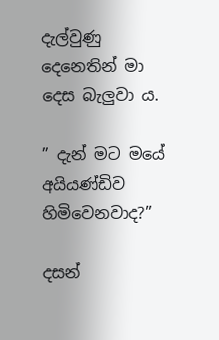දැල්වුණු දෙනෙතින් මා දෙස බැලුවා ය.

” දැන් මට මයේ අයියණ්ඩිව හිමිවෙනවාද?”

දසන්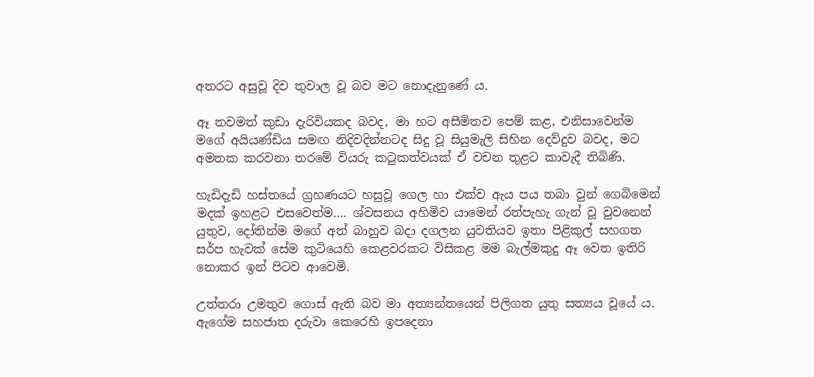අතරට අසුවූ දිව තුවාල වූ බව මට නොදැනුණේ ය.

ඈ තවමත් කුඩා දැරිවියකද බවද, මා හට අසීමිතව පෙම් කළ, එනිසාවෙන්ම මගේ අයියණ්ඩිය සමඟ නිදිවදින්නටද සිදු වූ සියුමැලි සිහින දෙව්දුව බවද, මට අමතක කරවනා තරමේ වියරු කටුකත්වයක් ඒ වචන තුළට කාවැදී තිබිණි.

හැඩිදැඩි හස්තයේ ග්‍රහණයට හසුවූ ගෙල හා එක්ව ඇය පය තබා වුන් ගෙබිමෙන් මදක් ඉහළට එසවෙත්ම…. ශ්වසනය අහිමිව යාමෙන් රත්පැහැ ගැන් වූ වුවනෙන් යුතුව, දෝතින්ම මගේ අත් බාහුව බදා දගලන යුවතියව ඉතා පිළිකුල් සහගත සර්ප හැවක් සේම කුටියෙහි කෙළවරකට විසිකළ මම බැල්මකුදු ඈ වෙත ඉතිරි නොකර ඉන් පිටව ආවෙමි.

උත්තරා උමතුව ගොස් ඇති බව මා අත්‍යන්තයෙන් පිලිගත යුතු සත්‍යය වූයේ ය. ඇගේම සහජාත දරුවා කෙරෙහි ඉපදෙනා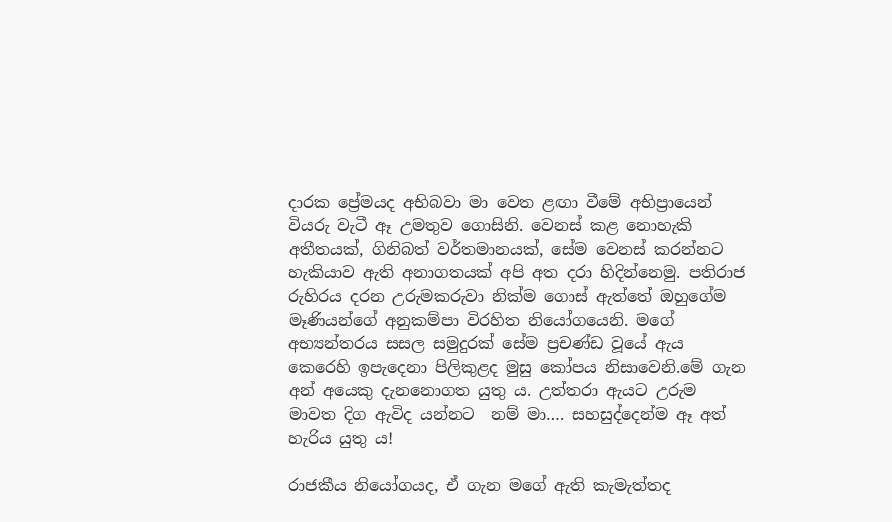දාරක ප්‍රේමයද අභිබවා මා වෙත ළඟා වීමේ අභිප්‍රායෙන් වියරු වැටී ඈ උමතුව ගොසිනි. වෙනස් කළ නොහැකි අතීතයක්, ගිනිබත් වර්තමානයක්, සේම වෙනස් කරන්නට හැකියාව ඇති අනාගතයක් අපි අත දරා හිදින්නෙමු. පතිරාජ රුහිරය දරන උරුමකරුවා නික්ම ගොස් ඇත්තේ ඔහුගේම මෑණියන්ගේ අනුකම්පා විරහිත නියෝගයෙනි. මගේ අභ්‍යන්තරය සසල සමුදුරක් සේම ප්‍රචණ්ඩ වූයේ ඇය කෙරෙහි ඉපැදෙනා පිලිකුළද මුසු කෝපය නිසාවෙනි.මේ ගැන අන් අයෙකු දැනනොගත යුතු ය. උත්තරා ඇයට උරුම මාවත දිග ඇවිද යන්නට  නම් මා…. සහසුද්දෙන්ම ඈ අත් හැරිය යුතු ය!

රාජකීය නියෝගයද, ඒ ගැන මගේ ඇති කැමැත්තද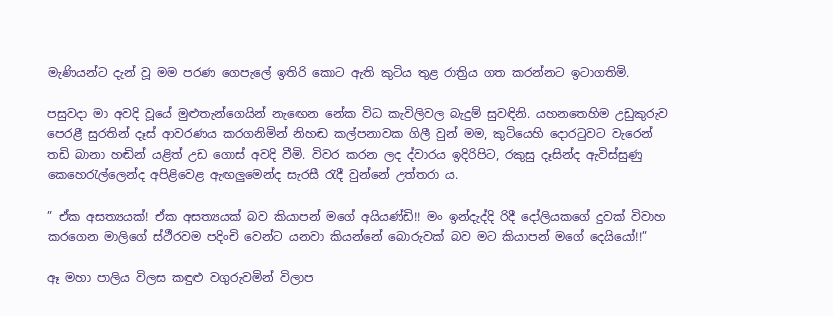මැණියන්ට දැන් වූ මම පරණ ගෙපැලේ ඉතිරි කොට ඇති කුටිය තුළ රාත්‍රිය ගත කරන්නට ඉටාගතිමි.

පසුවදා මා අවදි වූයේ මුළුතැන්ගෙයින් නැඟෙන නේක විධ කැවිලිවල බැදුම් සුවඳිනි. යහනතෙහිම උඩුකුරුව පෙරළී සුරතින් දෑස් ආවරණය කරගනිමින් නිහඬ කල්පනාවක ගිලී වුන් මම, කුටියෙහි දොරටුවට වැරෙන් තඩි බානා හඬින් යළිත් උඩ ගොස් අවදි වීමි. විවර කරන ලද ද්වාරය ඉදිරිපිට, රකුසු දෑසින්ද ඇවිස්සුණු කෙහෙරැල්ලෙන්ද අපිළිවෙළ ඇඟලුමෙන්ද සැරසී රැදී වුන්නේ උත්තරා ය.

” ඒක අසත්‍යයක්! ඒක අසත්‍යයක් බව කියාපන් මගේ අයියණ්ඩි!! මං ඉන්දැද්දි රිදී දෝලියකගේ දුවක් විවාහ කරගෙන මාලිගේ ස්ථීරවම පදිංචි වෙන්ට යනවා කියන්නේ බොරුවක් බව මට කියාපන් මගේ දෙයියෝ!!”

ඈ මහා පාලිය විලස කඳුළු වගුරුවමින් විලාප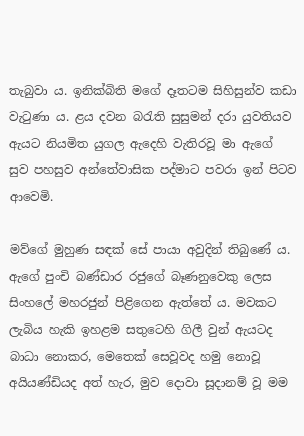තැබුවා ය. ඉනික්බිති මගේ දෑතටම සිහිසුන්ව කඩා වැටුණා ය. ළය දවන බරැති සුසුමන් දරා යුවතියව ඇයට නියමිත යුගල ඇදෙහි වැතිරවූ මා ඇගේ සුව පහසුව අන්තේවාසික පද්මාට පවරා ඉන් පිටව ආවෙමි.

මව්ගේ මුහුණ සඳක් සේ පායා අවුදින් තිබුණේ ය. ඇගේ පුංචි බණ්ඩාර රජුගේ බෑණනුවෙකු ලෙස සිංහලේ මහරජුන් පිළිගෙන ඇත්තේ ය. මවකට ලැබිය හැකි ඉහළම සතුටෙහි ගිලී වුන් ඇයටද බාධා නොකර, මෙතෙක් සෙවූවද හමු නොවූ අයියණ්ඩියද අත් හැර, මුව දොවා සූදානම් වූ මම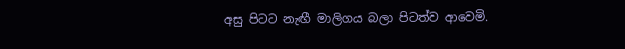අසු පිටට නැඟී මාලිගය බලා පිටත්ව ආවෙමි.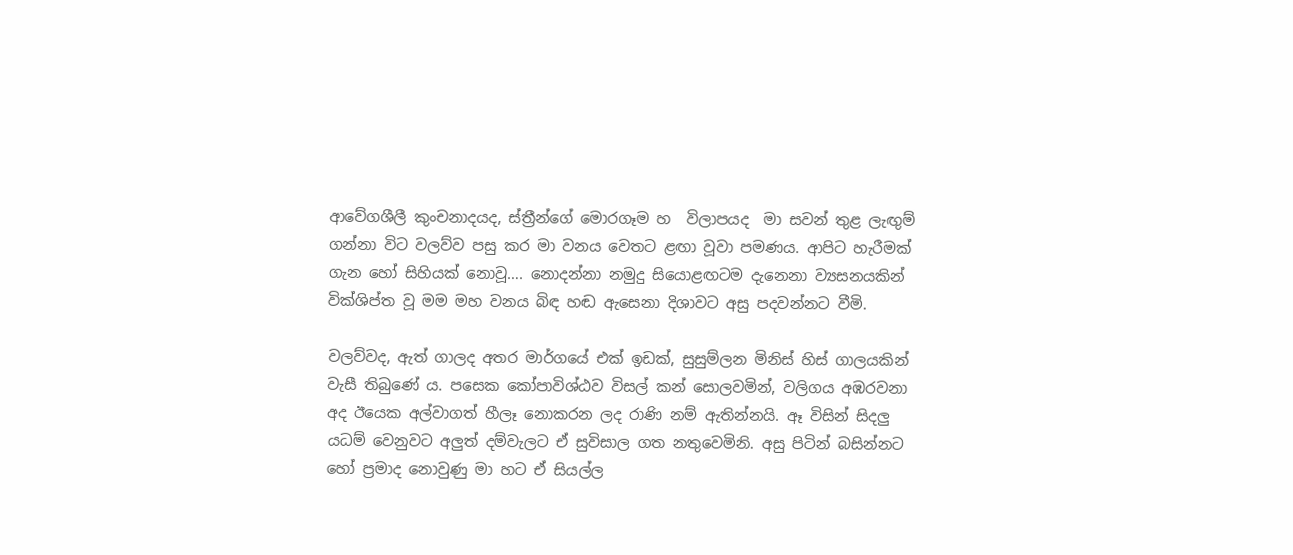ආවේගශීලී කුංචනාදයද, ස්ත්‍රීන්ගේ මොරගෑම හ  විලාපයද  මා සවන් තුළ ලැඟුම් ගන්නා විට වලව්ව පසු කර මා වනය වෙතට ළඟා වූවා පමණය. ආපිට හැරීමක් ගැන හෝ සිහියක් නොවූ…. නොදන්නා නමුදු සියොළඟටම දැනෙනා ව්‍යසනයකින් වික්ශිප්ත වූ මම මහ වනය බිඳ හඬ ඇසෙනා දිශාවට අසු පදවන්නට වීමි.

වලව්වද, ඇත් ගාලද අතර මාර්ගයේ එක් ඉඩක්, සුසුම්ලන මිනිස් හිස් ගාලයකින් වැසී තිබුණේ ය. පසෙක කෝපාවිශ්ඨව විසල් කන් සොලවමින්, වලිගය අඹරවනා අද ඊයෙක අල්වාගත් හීලෑ නොකරන ලද රාණි නම් ඇතින්නයි. ඈ විසින් සිදලු යධම් වෙනුවට අලුත් දම්වැලට ඒ සුවිසාල ගත නතුවෙමිනි. අසු පිටින් බසින්නට හෝ ප්‍රමාද නොවුණු මා හට ඒ සියල්ල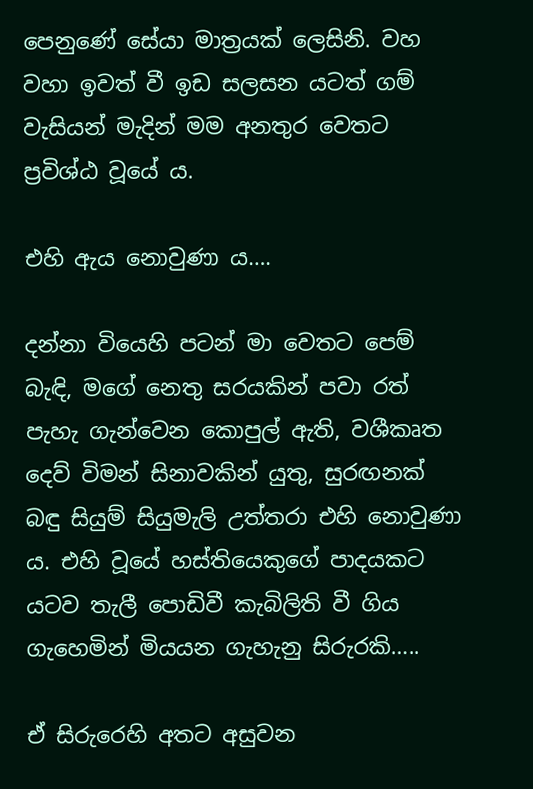පෙනුණේ සේයා මාත්‍රයක් ලෙසිනි. වහ වහා ඉවත් වී ඉඩ සලසන යටත් ගම් වැසියන් මැදින් මම අනතුර වෙතට ප්‍රවිශ්ඨ වූයේ ය.

එහි ඇය නොවුණා ය….

දන්නා වියෙහි පටන් මා වෙතට පෙම් බැඳි, මගේ නෙතු සරයකින් පවා රත් පැහැ ගැන්වෙන කොපුල් ඇති, වශීකෘත දෙව් විමන් සිනාවකින් යුතු, සුරඟනක් බඳු සියුම් සියුමැලි උත්තරා එහි නොවුණා ය. එහි වූයේ හස්තියෙකුගේ පාදයකට යටව තැලී පොඩිවී කැබිලිති වී ගිය ගැහෙමින් මියයන ගැහැනු සිරුරකි…..

ඒ සිරුරෙහි අතට අසුවන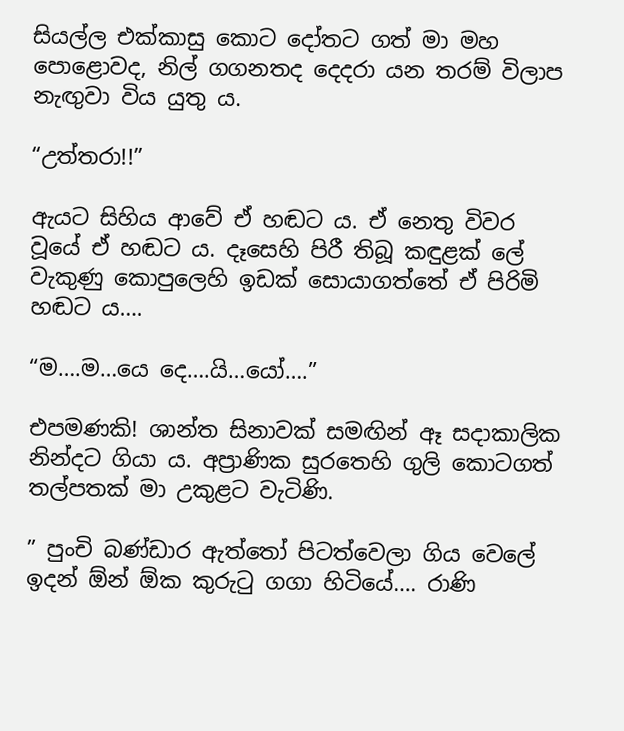සියල්ල එක්කාසු කොට දෝතට ගත් මා මහ පොළොවද, නිල් ගගනතද දෙදරා යන තරම් විලාප නැඟුවා විය යුතු ය.

“උත්තරා!!”

ඇයට සිහිය ආවේ ඒ හඬට ය. ඒ නෙතු විවර වූයේ ඒ හඬට ය. දෑසෙහි පිරී තිබූ කඳුළක් ලේ වැකුණු කොපුලෙහි ඉඩක් සොයාගත්තේ ඒ පිරිමි හඬට ය….

“ම….ම…යෙ දෙ….යි…යෝ….”

එපමණකි! ශාන්ත සිනාවක් සමඟින් ඈ සදාකාලික නින්දට ගියා ය. අප්‍රාණික සුරතෙහි ගුලි කොටගත් තල්පතක් මා උකුළට වැටිණි.

” පුංචි බණ්ඩාර ඇත්තෝ පිටත්වෙලා ගිය වෙලේ ඉදන් ඕන් ඕක කුරුටු ගගා හිටියේ…. රාණි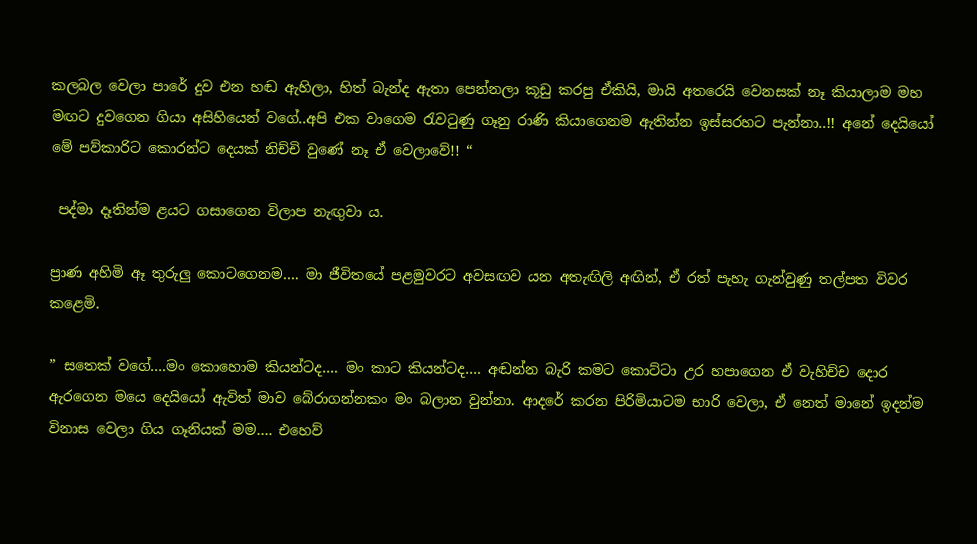කලබල වෙලා පාරේ දුව එන හඬ ඇහිලා, හිත් බැන්ද ඇතා පෙන්නලා කූඩු කරපු ඒකියි, මායි අතරෙයි වෙනසක් නෑ කියාලාම මහ මඟට දුවගෙන ගියා අසිහියෙන් වගේ..අපි එක වාගෙම රැවටුණු ගෑනු රාණි කියාගෙනම ඇතින්න ඉස්සරහට පැන්නා..!! අනේ දෙයියෝ මේ පව්කාරිට කොරන්ට දෙයක් නිච්චි වුණේ නෑ ඒ වෙලාවේ!! “

 පද්මා දෑතින්ම ළයට ගසාගෙන විලාප නැඟුවා ය.

ප්‍රාණ අහිමි ඈ තුරුලු කොටගෙනම…. මා ජීවිතයේ පළමුවරට අවසඟව යන අතැඟිලි අඟින්, ඒ රත් පැහැ ගැන්වුණු තල්පත විවර කළෙමි.

” සතෙක් වගේ….මං කොහොම කියන්ටද…. මං කාට කියන්ටද…. අඬන්න බැරි කමට කොට්ටා උර හපාගෙන ඒ වැහිච්ච දොර ඇරගෙන මයෙ දෙයියෝ ඇවිත් මාව බේරාගන්නකං මං බලාන වුන්නා. ආදරේ කරන පිරිමියාටම භාරි වෙලා, ඒ නෙත් මානේ ඉදන්ම විනාස වෙලා ගිය ගෑනියක් මම…. එහෙව්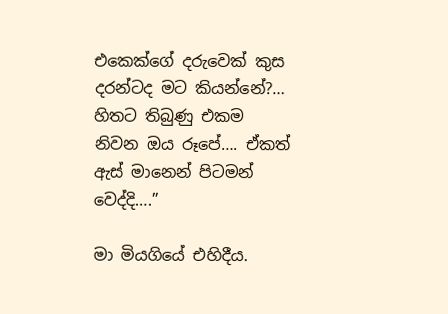එකෙක්ගේ දරුවෙක් කුස දරන්ටද මට කියන්නේ?… හිතට තිබුණු එකම නිවන ඔය රූපේ…. ඒකත් ඇස් මානෙන් පිටමන් වෙද්දි….”

මා මියගියේ එහිදීය.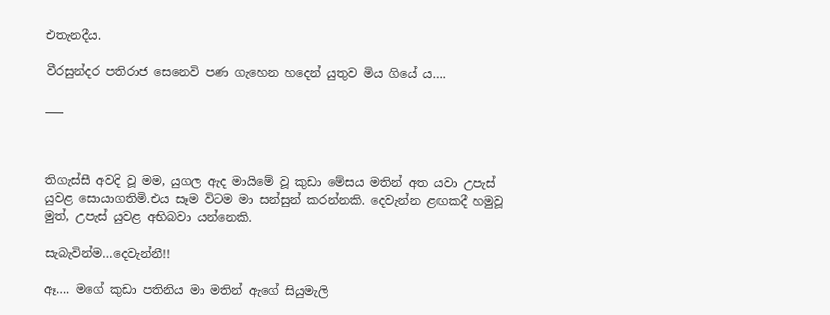එතැනදීය.

වීරසුන්දර පතිරාජ සෙනෙවි පණ ගැහෙන හදෙන් යුතුව මිය ගියේ ය….

___



තිගැස්සී අවදි වූ මම, යුගල ඇද මායිමේ වූ කුඩා මේසය මතින් අත යවා උපැස් යුවළ සොයාගතිමි.එය සෑම විටම මා සන්සුන් කරන්නකි. දෙවැන්න ළඟකදී හමුවූ මුත්, උපැස් යුවළ අභිබවා යන්නෙකි.

සැබැවින්ම…දෙවැන්නී!!

ඈ…. මගේ කුඩා පතිනිය මා මතින් ඇගේ සියුමැලි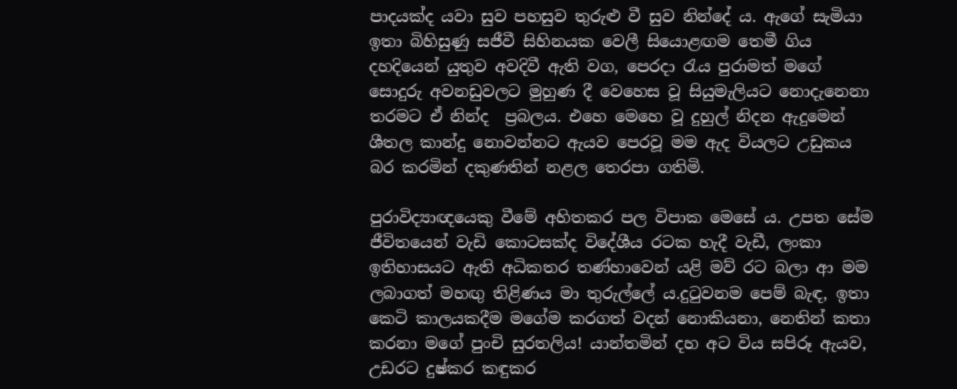පාදයක්ද යවා සුව පහසුව තුරුළු වී සුව නින්දේ ය. ඇගේ සැමියා ඉතා බිහිසුණු සජීවී සිහිනයක වෙලී සියොළඟම තෙමී ගිය දහදියෙන් යුතුව අවදිවී ඇති වග, පෙරදා රැය පුරාමත් මගේ සොදුරු අවනඩුවලට මුහුණ දී වෙහෙස වූ සියුමැලියට නොදැනෙනා තරමට ඒ නින්ද  ප්‍රබලය. එහෙ මෙහෙ වූ දුහුල් නිදන ඇදුමෙන් ශීතල කාන්දු නොවන්නට ඇයව පෙරවූ මම ඇද වියලට උඩුකය බර කරමින් දකුණතින් නළල තෙරපා ගතිමි.

පුරාවිද්‍යාඥයෙකු වීමේ අහිතකර පල විපාක මෙසේ ය. උපත සේම ජීවිතයෙන් වැඩි කොටසක්ද විදේශීය රටක හැදී වැඩී, ලංකා ඉතිහාසයට ඇති අධිකතර තණ්හාවෙන් යළි මව් රට බලා ආ මම ලබාගත් මහඟු තිළිණය මා තුරුල්ලේ ය.දුටුවනම පෙම් බැඳ, ඉතා කෙටි කාලයකදීම මගේම කරගත් වදන් නොකියනා, නෙතින් කතා කරනා මගේ පුංචි සුරතලිය! යාන්තමින් දහ අට විය සපිරූ ඇයව, උඩරට දුෂ්කර කඳුකර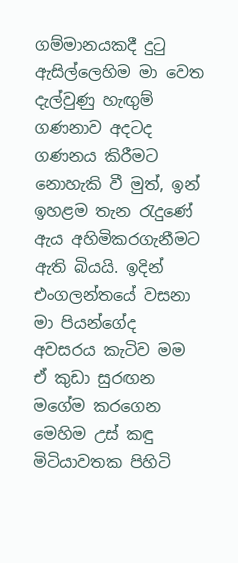ගම්මානයකදී දුටු ඇසිල්ලෙහිම මා වෙත දැල්වුණු හැඟුම් ගණනාව අදටද ගණනය කිරීමට නොහැකි වී මුත්, ඉන් ඉහළම තැන රැදුණේ ඇය අහිමිකරගැනීමට ඇති බියයි. ඉදින් එංගලන්තයේ වසනා මා පියන්ගේද අවසරය කැටිව මම ඒ කුඩා සුරඟන මගේම කරගෙන මෙහිම උස් කඳු මිටියාවතක පිහිටි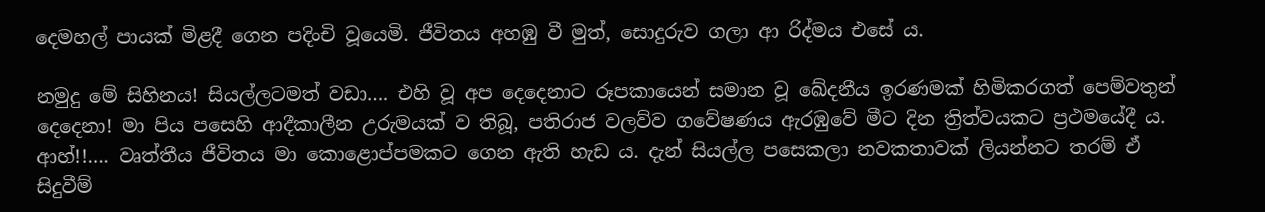දෙමහල් පායක් මිළදී ගෙන පදිංචි වූයෙමි. ජීවිතය අහඹු වී මුත්, සොදුරුව ගලා ආ රිද්මය එසේ ය.

නමුදු මේ සිහිනය! සියල්ලටමත් වඩා…. එහි වූ අප දෙදෙනාට රූපකායෙන් සමාන වූ ඛේදනීය ඉරණමක් හිමිකරගත් පෙම්වතුන් දෙදෙනා! මා පිය පසෙහි ආදීකාලීන උරුමයක් ව තිබූ, පතිරාජ වලව්ව ගවේෂණය ඇරඹුවේ මීට දින ත්‍රිත්වයකට ප්‍රථමයේදී ය. ආහ්!!…. වෘත්තීය ජීවිතය මා කොළොප්පමකට ගෙන ඇති හැඩ ය. දැන් සියල්ල පසෙකලා නවකතාවක් ලියන්නට තරම් ඒ සිදුවීම්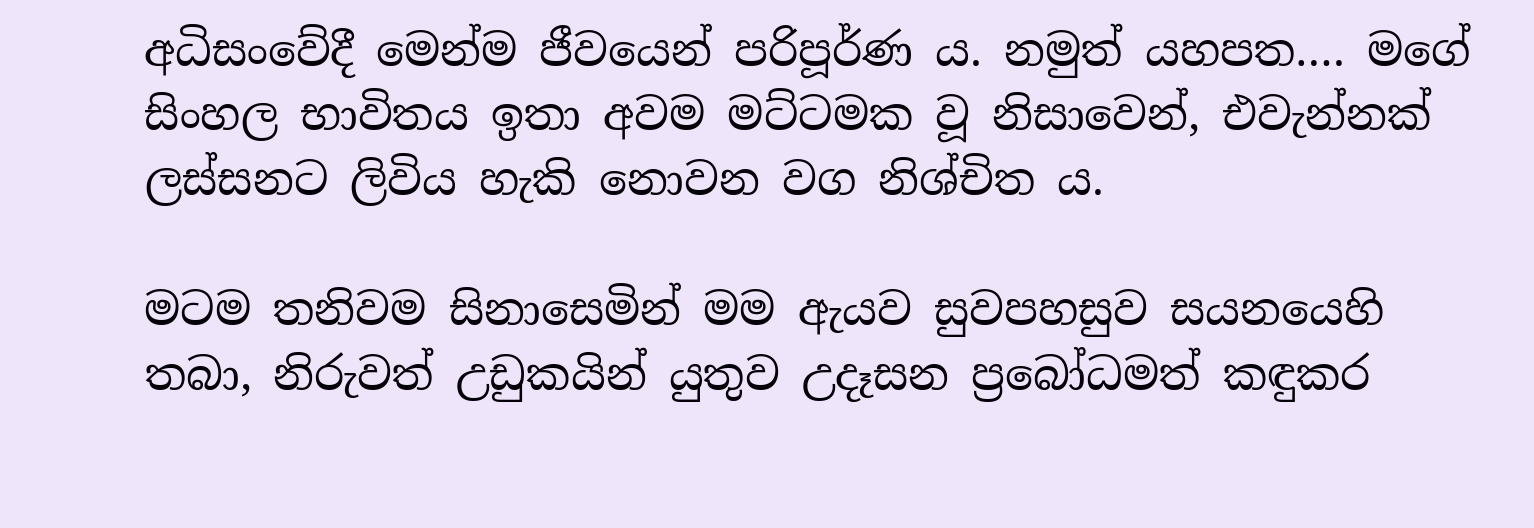අධිසංවේදී මෙන්ම ජීවයෙන් පරිපූර්ණ ය. නමුත් යහපත…. මගේ සිංහල භාවිතය ඉතා අවම මට්ටමක වූ නිසාවෙන්, එවැන්නක් ලස්සනට ලිවිය හැකි නොවන වග නිශ්චිත ය.

මටම තනිවම සිනාසෙමින් මම ඇයව සුවපහසුව සයනයෙහි තබා, නිරුවත් උඩුකයින් යුතුව උදෑසන ප්‍රබෝධමත් කඳුකර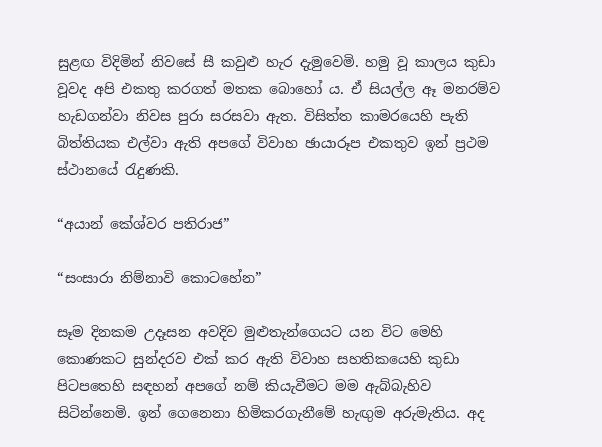සුළඟ විදිමින් නිවසේ සී කවුළු හැර දැමුවෙමි. හමු වූ කාලය කුඩා වූවද අපි එකතු කරගත් මතක බොහෝ ය. ඒ සියල්ල ඈ මනරම්ව හැඩගන්වා නිවස පුරා සරසවා ඇත. විසිත්ත කාමරයෙහි පැති බිත්තියක එල්වා ඇති අපගේ විවාහ ඡායාරූප එකතුව ඉන් ප්‍රථම ස්ථානයේ රැදුණකි.

“අයාන් කේශ්වර පතිරාජ”

“සංසාරා නිම්නාවි කොටහේන”

සෑම දිනකම උදෑසන අවදිව මුළුතැන්ගෙයට යන විට මෙහි කොණකට සුන්දරව එක් කර ඇති විවාහ සහතිකයෙහි කුඩා පිටපතෙහි සඳහන් අපගේ නම් කියැවීමට මම ඇබ්බැහිව සිටින්නෙමි. ඉන් ගෙනෙනා හිමිකරගැනීමේ හැඟුම අරුමැතිය. අද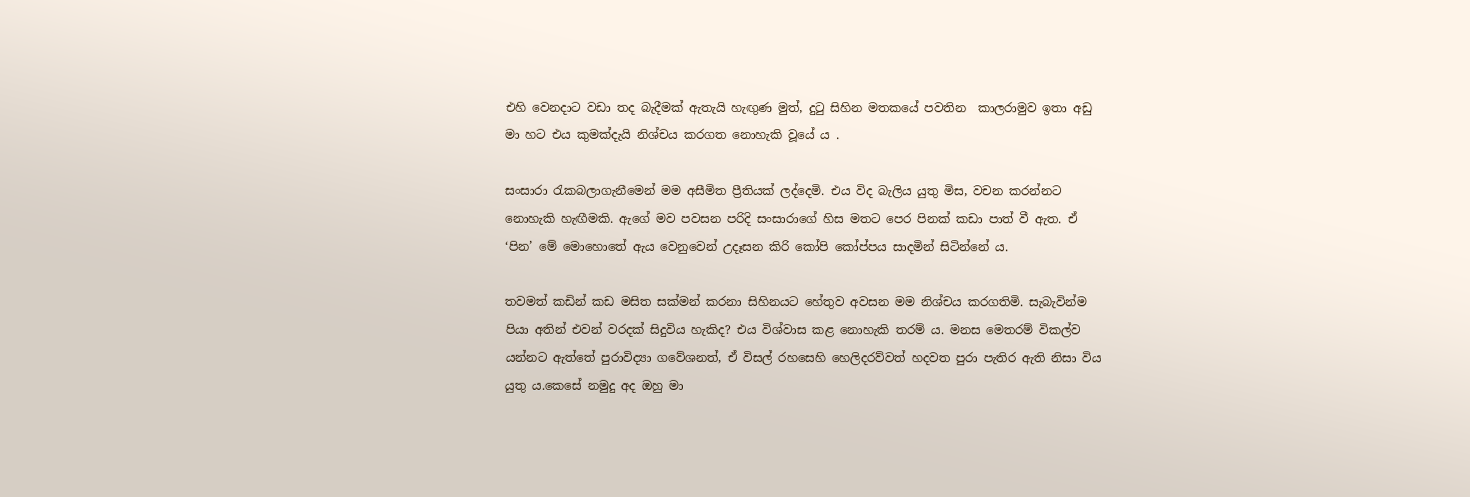එහි වෙනදාට වඩා තද බැදීමක් ඇතැයි හැඟුණ මුත්, දුටු සිහින මතකයේ පවතින  කාලරාමුව ඉතා අඩු මා හට එය කුමක්දැයි නිශ්චය කරගත නොහැකි වූයේ ය .

සංසාරා රැකබලාගැනීමෙන් මම අසීමිත ප්‍රීතියක් ලද්දෙමි. එය විද බැලිය යුතු මිස, වචන කරන්නට නොහැකි හැඟීමකි. ඇගේ මව පවසන පරිදි සංසාරාගේ හිස මතට පෙර පිනක් කඩා පාත් වී ඇත. ඒ ‘පින’ මේ මොහොතේ ඇය වෙනුවෙන් උදෑසන කිරි කෝපි කෝප්පය සාදමින් සිටින්නේ ය.

තවමත් කඩින් කඩ මසිත සක්මන් කරනා සිහිනයට හේතුව අවසන මම නිශ්චය කරගතිමි. සැබැවින්ම පියා අතින් එවන් වරදක් සිදුවිය හැකිද? එය විශ්වාස කළ නොහැකි තරම් ය. මනස මෙතරම් විකල්ව යන්නට ඇත්තේ පුරාවිද්‍යා ගවේශනත්, ඒ විසල් රහසෙහි හෙලිදරව්වත් හදවත පුරා පැතිර ඇති නිසා විය යුතු ය.කෙසේ නමුදු අද ඔහු මා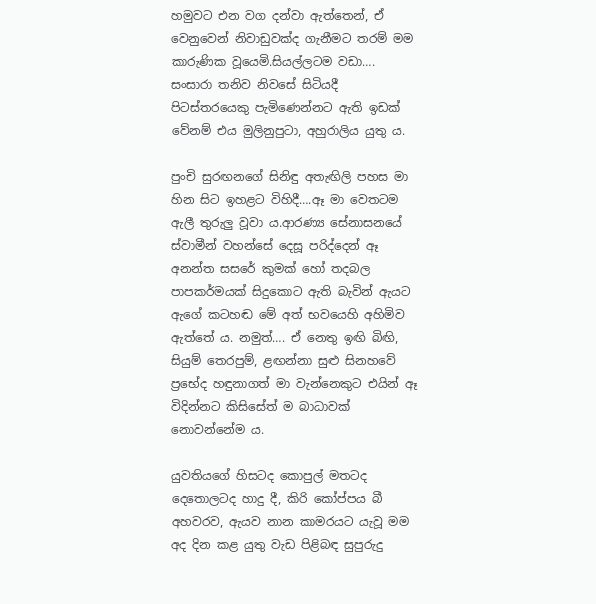හමුවට එන වග දන්වා ඇත්තෙන්, ඒ වෙනුවෙන් නිවාඩුවක්ද ගැනීමට තරම් මම කාරුණික වූයෙමි.සියල්ලටම වඩා…. සංසාරා තනිව නිවසේ සිටියදී පිටස්තරයෙකු පැමිණෙන්නට ඇති ඉඩක් වේනම් එය මුලිනුපුටා, අහුරාලිය යුතු ය.

පුංචි සුරඟනගේ සිනිඳු අතැඟිලි පහස මා හින සිට ඉහළට විහිදී….ඈ මා වෙතටම ඇලී තුරුලු වූවා ය.ආරණ්‍ය සේනාසනයේ ස්වාමීන් වහන්සේ දෙසූ පරිද්දෙන් ඈ අනන්ත සසරේ කුමක් හෝ තදබල පාපකර්මයක් සිදුකොට ඇති බැවින් ඇයට ඇගේ කටහඬ මේ අත් භවයෙහි අහිමිව ඇත්තේ ය. නමුත්…. ඒ නෙතු ඉඟි බිඟි, සියුම් තෙරපුම්, ළඟන්නා සුළු සිනහවේ ප්‍රභේද හඳුනාගත් මා වැන්නෙකුට එයින් ඈ විදින්නට කිසිසේත් ම බාධාවක් නොවන්නේම ය.

යුවතියගේ හිසටද කොපුල් මතටද දෙතොලටද හාදු දී, කිරි කෝප්පය බී අහවරව, ඇයව නාන කාමරයට යැවූ මම අද දින කළ යුතු වැඩ පිළිබඳ සුපුරුදු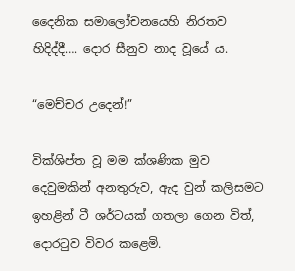දෛනික සමාලෝචනයෙහි නිරතව හිදිද්දී…. දොර සීනුව නාද වූයේ ය.

“මෙච්චර උදෙන්!”

වික්ශිප්ත වූ මම ක්ශණික මුව දෙවුමකින් අනතුරුව, ඇද වුන් කලිසමට ඉහළින් ටී ශර්ටයක් ගතලා ගෙන විත්, දොරටුව විවර කළෙමි.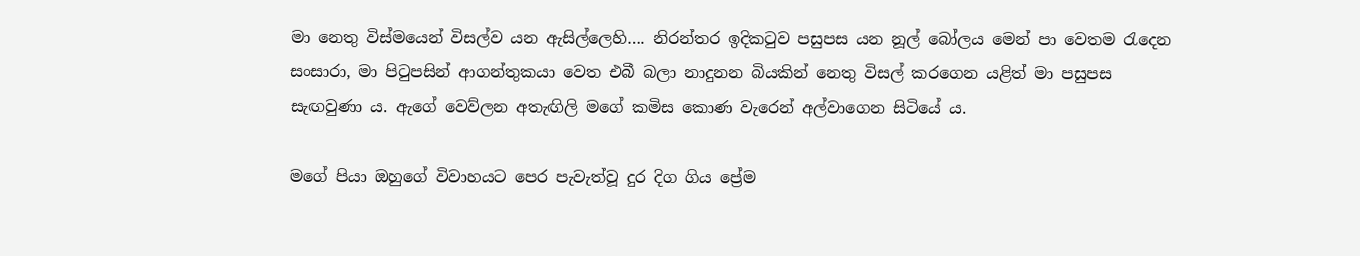මා නෙතු විස්මයෙන් විසල්ව යන ඇසිල්ලෙහි…. නිරන්තර ඉදිකටුව පසුපස යන නූල් බෝලය මෙන් පා වෙතම රැදෙන සංසාරා, මා පිටුපසින් ආගන්තුකයා වෙත එබී බලා නාදුනන බියකින් නෙතු විසල් කරගෙන යළිත් මා පසුපස සැඟවුණා ය. ඇගේ වෙව්ලන අතැඟිලි මගේ කමිස කොණ වැරෙන් අල්වාගෙන සිටියේ ය.

මගේ පියා ඔහුගේ විවාහයට පෙර පැවැත්වූ දුර දිග ගිය ප්‍රේම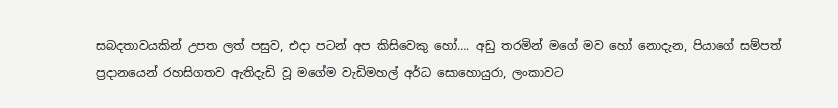සබදතාවයකින් උපත ලත් පසුව, එදා පටන් අප කිසිවෙකු හෝ…. අඩු තරමින් මගේ මව හෝ නොදැන, පියාගේ සම්පත් ප්‍රදානයෙන් රහසිගතව ඇතිදැඩි වූ මගේම වැඩිමහල් අර්ධ සොහොයුරා, ලංකාවට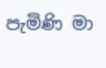පැමිණි මා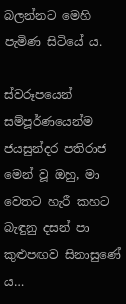බලන්නට මෙහි පැමිණ සිටියේ ය.

ස්වරූපයෙන් සම්පූර්ණයෙන්ම ජයසුන්දර පතිරාජ මෙන් වූ ඔහු, මා වෙතට හැරී කහට බැඳුනු දසන් පා කුළුපඟව සිනාසුණේ ය…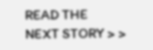READ THE
NEXT STORY > >